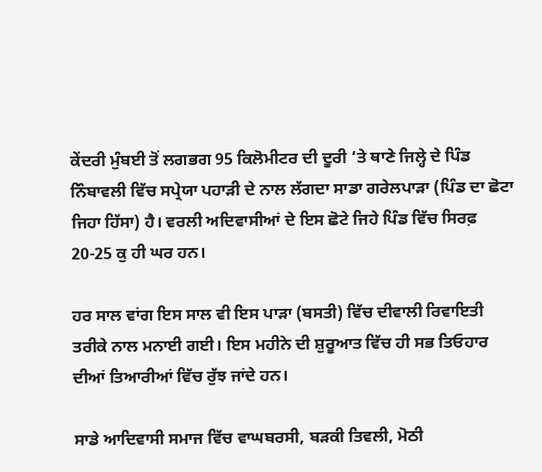ਕੇਂਦਰੀ ਮੁੰਬਈ ਤੋਂ ਲਗਭਗ 95 ਕਿਲੋਮੀਟਰ ਦੀ ਦੂਰੀ ‘ਤੇ ਥਾਣੇ ਜਿਲ੍ਹੇ ਦੇ ਪਿੰਡ ਨਿੰਬਾਵਲੀ ਵਿੱਚ ਸਪ੍ਰੇਯਾ ਪਹਾੜੀ ਦੇ ਨਾਲ ਲੱਗਦਾ ਸਾਡਾ ਗਰੇਲਪਾੜਾ (ਪਿੰਡ ਦਾ ਛੋਟਾ ਜਿਹਾ ਹਿੱਸਾ) ਹੈ। ਵਰਲੀ ਅਦਿਵਾਸੀਆਂ ਦੇ ਇਸ ਛੋਟੇ ਜਿਹੇ ਪਿੰਡ ਵਿੱਚ ਸਿਰਫ਼ 20-25 ਕੁ ਹੀ ਘਰ ਹਨ।

ਹਰ ਸਾਲ ਵਾਂਗ ਇਸ ਸਾਲ ਵੀ ਇਸ ਪਾੜਾ (ਬਸਤੀ) ਵਿੱਚ ਦੀਵਾਲੀ ਰਿਵਾਇਤੀ ਤਰੀਕੇ ਨਾਲ ਮਨਾਈ ਗਈ। ਇਸ ਮਹੀਨੇ ਦੀ ਸ਼ੁਰੂਆਤ ਵਿੱਚ ਹੀ ਸਭ ਤਿਓਹਾਰ ਦੀਆਂ ਤਿਆਰੀਆਂ ਵਿੱਚ ਰੁੱਝ ਜਾਂਦੇ ਹਨ।

ਸਾਡੇ ਆਦਿਵਾਸੀ ਸਮਾਜ ਵਿੱਚ ਵਾਘਬਰਸੀ, ਬੜਕੀ ਤਿਵਲੀ, ਮੋਠੀ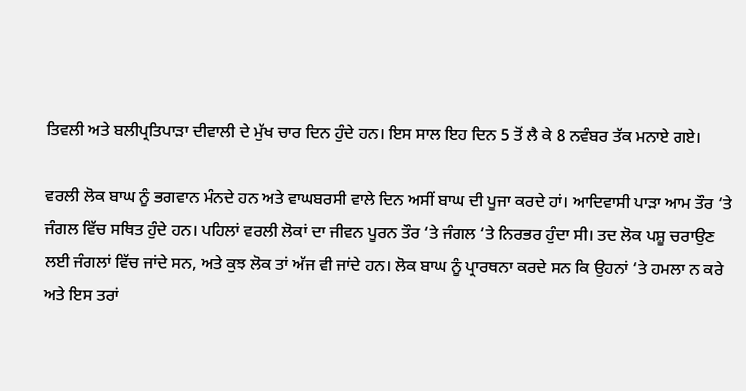ਤਿਵਲੀ ਅਤੇ ਬਲੀਪ੍ਰਤਿਪਾੜਾ ਦੀਵਾਲੀ ਦੇ ਮੁੱਖ ਚਾਰ ਦਿਨ ਹੁੰਦੇ ਹਨ। ਇਸ ਸਾਲ ਇਹ ਦਿਨ 5 ਤੋਂ ਲੈ ਕੇ 8 ਨਵੰਬਰ ਤੱਕ ਮਨਾਏ ਗਏ।

ਵਰਲੀ ਲੋਕ ਬਾਘ ਨੂੰ ਭਗਵਾਨ ਮੰਨਦੇ ਹਨ ਅਤੇ ਵਾਘਬਰਸੀ ਵਾਲੇ ਦਿਨ ਅਸੀਂ ਬਾਘ ਦੀ ਪੂਜਾ ਕਰਦੇ ਹਾਂ। ਆਦਿਵਾਸੀ ਪਾੜਾ ਆਮ ਤੌਰ ‘ਤੇ ਜੰਗਲ ਵਿੱਚ ਸਥਿਤ ਹੁੰਦੇ ਹਨ। ਪਹਿਲਾਂ ਵਰਲੀ ਲੋਕਾਂ ਦਾ ਜੀਵਨ ਪੂਰਨ ਤੌਰ ‘ਤੇ ਜੰਗਲ ‘ਤੇ ਨਿਰਭਰ ਹੁੰਦਾ ਸੀ। ਤਦ ਲੋਕ ਪਸ਼ੂ ਚਰਾਉਣ ਲਈ ਜੰਗਲਾਂ ਵਿੱਚ ਜਾਂਦੇ ਸਨ, ਅਤੇ ਕੁਝ ਲੋਕ ਤਾਂ ਅੱਜ ਵੀ ਜਾਂਦੇ ਹਨ। ਲੋਕ ਬਾਘ ਨੂੰ ਪ੍ਰਾਰਥਨਾ ਕਰਦੇ ਸਨ ਕਿ ਉਹਨਾਂ ‘ਤੇ ਹਮਲਾ ਨ ਕਰੇ ਅਤੇ ਇਸ ਤਰਾਂ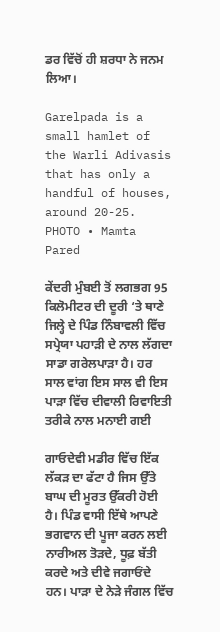ਡਰ ਵਿੱਚੋਂ ਹੀ ਸ਼ਰਧਾ ਨੇ ਜਨਮ ਲਿਆ।

Garelpada is a small hamlet of the Warli Adivasis that has only a handful of houses, around 20-25.
PHOTO • Mamta Pared

ਕੇਂਦਰੀ ਮੁੰਬਈ ਤੋਂ ਲਗਭਗ 95 ਕਿਲੋਮੀਟਰ ਦੀ ਦੂਰੀ ‘ਤੇ ਥਾਣੇ ਜਿਲ੍ਹੇ ਦੇ ਪਿੰਡ ਨਿੰਬਾਵਲੀ ਵਿੱਚ ਸਪ੍ਰੇਯਾ ਪਹਾੜੀ ਦੇ ਨਾਲ ਲੱਗਦਾ ਸਾਡਾ ਗਰੇਲਪਾੜਾ ਹੈ। ਹਰ ਸਾਲ ਵਾਂਗ ਇਸ ਸਾਲ ਵੀ ਇਸ ਪਾੜਾ ਵਿੱਚ ਦੀਵਾਲੀ ਰਿਵਾਇਤੀ ਤਰੀਕੇ ਨਾਲ ਮਨਾਈ ਗਈ

ਗਾਓਦੇਵੀ ਮਡੀਰ ਵਿੱਚ ਇੱਕ ਲੱਕੜ ਦਾ ਫੱਟਾ ਹੈ ਜਿਸ ਉੱਤੇ ਬਾਘ ਦੀ ਮੂਰਤ ਉੱਕਰੀ ਹੋਈ ਹੈ। ਪਿੰਡ ਵਾਸੀ ਇੱਥੇ ਆਪਣੇ ਭਗਵਾਨ ਦੀ ਪੂਜਾ ਕਰਨ ਲਈ ਨਾਰੀਅਲ ਤੋੜਦੇ, ਧੂਫ਼ ਬੱਤੀ ਕਰਦੇ ਅਤੇ ਦੀਵੇ ਜਗਾਓਂਦੇ ਹਨ। ਪਾੜਾ ਦੇ ਨੇੜੇ ਜੰਗਲ ਵਿੱਚ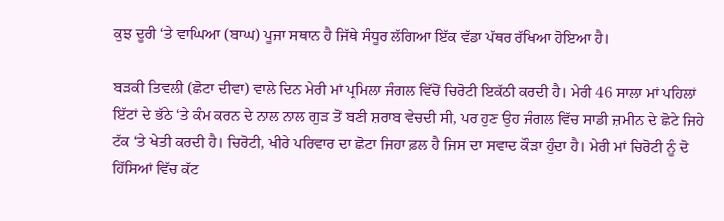ਕੁਝ ਦੂਰੀ ‘ਤੇ ਵਾਘਿਆ (ਬਾਘ) ਪੂਜਾ ਸਥਾਨ ਹੈ ਜਿੱਥੇ ਸੰਧੂਰ ਲੱਗਿਆ ਇੱਕ ਵੱਡਾ ਪੱਥਰ ਰੱਖਿਆ ਹੋਇਆ ਹੈ।

ਬੜਕੀ ਤਿਵਲੀ (ਛੋਟਾ ਦੀਵਾ) ਵਾਲੇ ਦਿਨ ਮੇਰੀ ਮਾਂ ਪ੍ਰਮਿਲਾ ਜੰਗਲ ਵਿੱਚੋਂ ਚਿਰੋਟੀ ਇਕੱਠੀ ਕਰਦੀ ਹੈ। ਮੇਰੀ 46 ਸਾਲਾ ਮਾਂ ਪਹਿਲਾਂ ਇੱਟਾਂ ਦੇ ਭੱਠੇ ‘ਤੇ ਕੰਮ ਕਰਨ ਦੇ ਨਾਲ ਨਾਲ ਗੁੜ ਤੋਂ ਬਣੀ ਸ਼ਰਾਬ ਵੇਚਦੀ ਸੀ, ਪਰ ਹੁਣ ਉਹ ਜੰਗਲ ਵਿੱਚ ਸਾਡੀ ਜ਼ਮੀਨ ਦੇ ਛੋਟੇ ਜਿਹੇ ਟੱਕ ‘ਤੇ ਖੇਤੀ ਕਰਦੀ ਹੈ। ਚਿਰੋਟੀ, ਖੀਰੇ ਪਰਿਵਾਰ ਦਾ ਛੋਟਾ ਜਿਹਾ ਫ਼ਲ ਹੈ ਜਿਸ ਦਾ ਸਵਾਦ ਕੌੜਾ ਹੁੰਦਾ ਹੈ। ਮੇਰੀ ਮਾਂ ਚਿਰੋਟੀ ਨੂੰ ਦੋ ਹਿੱਸਿਆਂ ਵਿੱਚ ਕੱਟ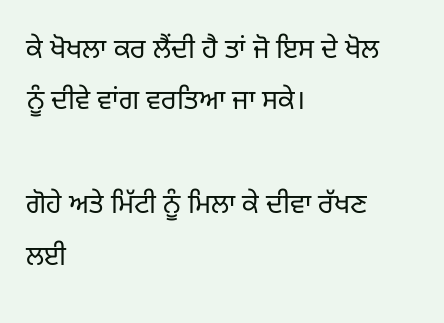ਕੇ ਖੋਖਲਾ ਕਰ ਲੈਂਦੀ ਹੈ ਤਾਂ ਜੋ ਇਸ ਦੇ ਖੋਲ ਨੂੰ ਦੀਵੇ ਵਾਂਗ ਵਰਤਿਆ ਜਾ ਸਕੇ।

ਗੋਹੇ ਅਤੇ ਮਿੱਟੀ ਨੂੰ ਮਿਲਾ ਕੇ ਦੀਵਾ ਰੱਖਣ ਲਈ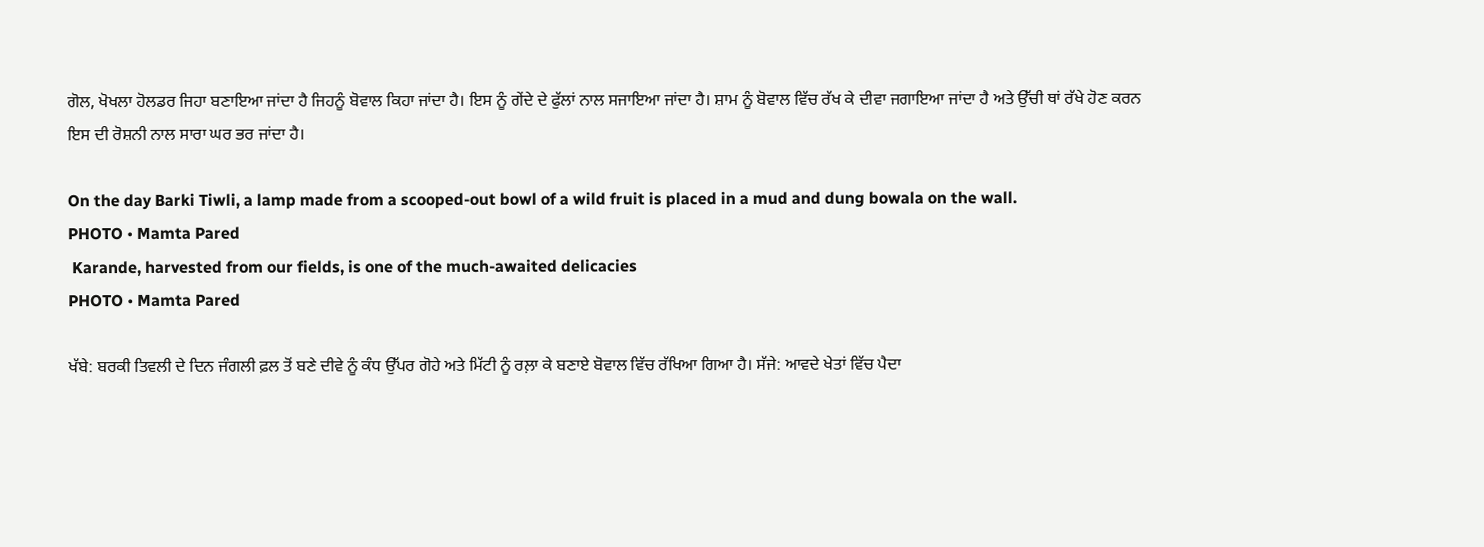ਗੋਲ, ਖੋਖਲਾ ਹੋਲਡਰ ਜਿਹਾ ਬਣਾਇਆ ਜਾਂਦਾ ਹੈ ਜਿਹਨੂੰ ਬੋਵਾਲ ਕਿਹਾ ਜਾਂਦਾ ਹੈ। ਇਸ ਨੂੰ ਗੇਂਦੇ ਦੇ ਫੁੱਲਾਂ ਨਾਲ ਸਜਾਇਆ ਜਾਂਦਾ ਹੈ। ਸ਼ਾਮ ਨੂੰ ਬੋਵਾਲ ਵਿੱਚ ਰੱਖ ਕੇ ਦੀਵਾ ਜਗਾਇਆ ਜਾਂਦਾ ਹੈ ਅਤੇ ਉੱਚੀ ਥਾਂ ਰੱਖੇ ਹੋਣ ਕਰਨ ਇਸ ਦੀ ਰੋਸ਼ਨੀ ਨਾਲ ਸਾਰਾ ਘਰ ਭਰ ਜਾਂਦਾ ਹੈ।

On the day Barki Tiwli, a lamp made from a scooped-out bowl of a wild fruit is placed in a mud and dung bowala on the wall.
PHOTO • Mamta Pared
 Karande, harvested from our fields, is one of the much-awaited delicacies
PHOTO • Mamta Pared

ਖੱਬੇ: ਬਰਕੀ ਤਿਵਲੀ ਦੇ ਦਿਨ ਜੰਗਲੀ ਫ਼ਲ ਤੋਂ ਬਣੇ ਦੀਵੇ ਨੂੰ ਕੰਧ ਉੱਪਰ ਗੋਹੇ ਅਤੇ ਮਿੱਟੀ ਨੂੰ ਰਲ਼ਾ ਕੇ ਬਣਾਏ ਬੋਵਾਲ ਵਿੱਚ ਰੱਖਿਆ ਗਿਆ ਹੈ। ਸੱਜੇ: ਆਵਦੇ ਖੇਤਾਂ ਵਿੱਚ ਪੈਦਾ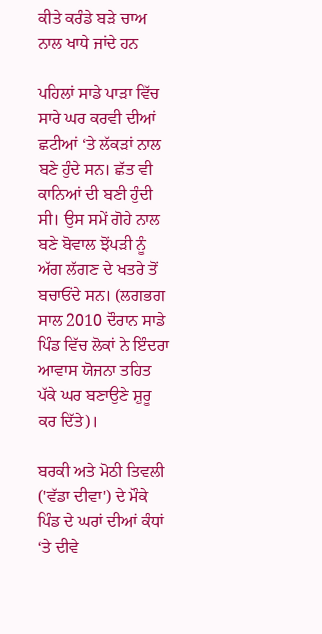ਕੀਤੇ ਕਰੰਡੇ ਬੜੇ ਚਾਅ ਨਾਲ ਖਾਧੇ ਜਾਂਦੇ ਹਨ

ਪਹਿਲਾਂ ਸਾਡੇ ਪਾੜਾ ਵਿੱਚ ਸਾਰੇ ਘਰ ਕਰਵੀ ਦੀਆਂ ਛਟੀਆਂ ‘ਤੇ ਲੱਕੜਾਂ ਨਾਲ ਬਣੇ ਹੁੰਦੇ ਸਨ। ਛੱਤ ਵੀ ਕਾਨਿਆਂ ਦੀ ਬਣੀ ਹੁੰਦੀ ਸੀ। ਉਸ ਸਮੇਂ ਗੋਹੇ ਨਾਲ ਬਣੇ ਬੋਵਾਲ ਝੋਂਪੜੀ ਨੂੰ ਅੱਗ ਲੱਗਣ ਦੇ ਖਤਰੇ ਤੋਂ ਬਚਾਓਂਦੇ ਸਨ। (ਲਗਭਗ ਸਾਲ 2010 ਦੌਰਾਨ ਸਾਡੇ ਪਿੰਡ ਵਿੱਚ ਲੋਕਾਂ ਨੇ ਇੰਦਰਾ ਆਵਾਸ ਯੋਜਨਾ ਤਹਿਤ ਪੱਕੇ ਘਰ ਬਣਾਉਣੇ ਸ਼ੁਰੂ ਕਰ ਦਿੱਤੇ)।

ਬਰਕੀ ਅਤੇ ਮੋਠੀ ਤਿਵਲੀ ('ਵੱਡਾ ਦੀਵਾ') ਦੇ ਮੌਕੇ ਪਿੰਡ ਦੇ ਘਰਾਂ ਦੀਆਂ ਕੰਧਾਂ ‘ਤੇ ਦੀਵੇ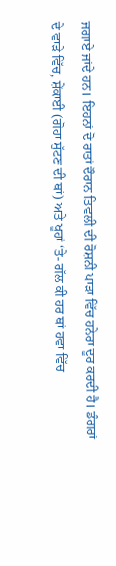ਜਗਾਏ ਜਾਂਦੇ ਹਨ। ਇਹਨਾਂ ਦੋ ਰਾਤਾਂ ਦੌਰਾਨ ਤਿਵਲੀ ਦੀ ਰੋਸ਼ਨੀ ਪਾੜਾ ਵਿੱਚ ਹਨੇਰਾ ਦੂਰ ਕਰਦੀ ਹੈ। ਡੰਗਰਾਂ ਦੇ ਵਾੜੇ ਵਿੱਚ, ਸ਼ੇਂਕਾਈ (ਗੋਹਾ ਸੁੱਟਣ ਦੀ ਥਾਂ) ਅਤੇ ਖੂਹਾਂ ‘ਤੇ- ਗੱਲ ਕੀ ਹਰ ਥਾਂ ਹਵਾ ਵਿੱਚ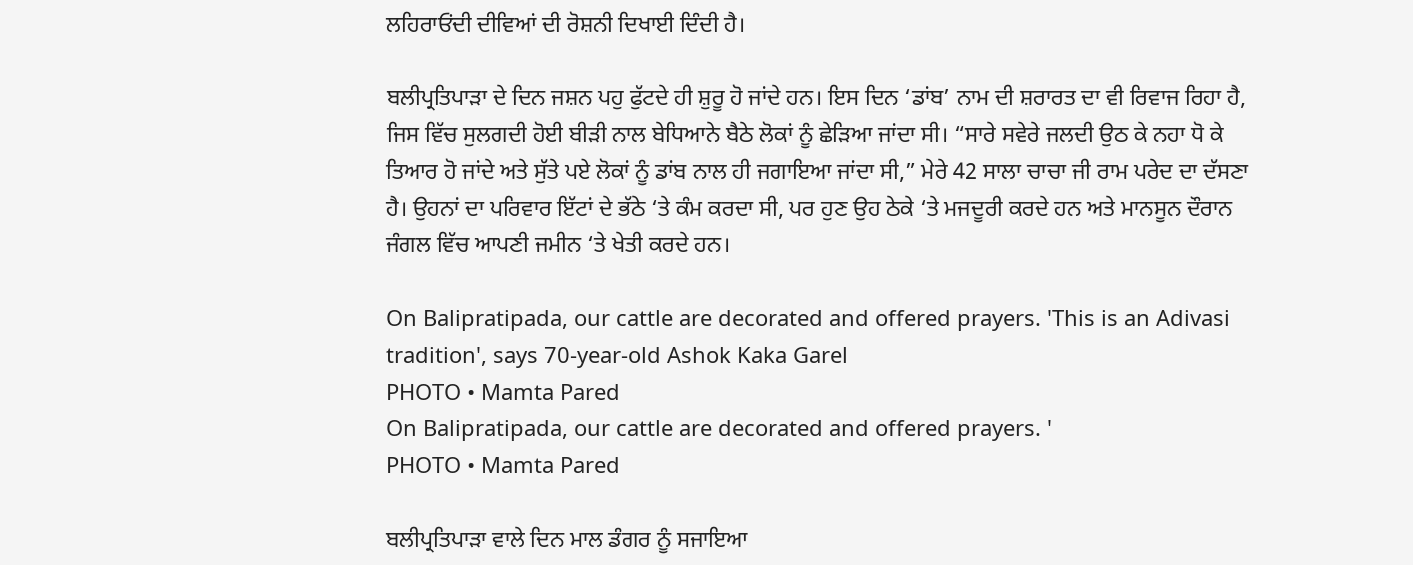ਲਹਿਰਾਓਂਦੀ ਦੀਵਿਆਂ ਦੀ ਰੋਸ਼ਨੀ ਦਿਖਾਈ ਦਿੰਦੀ ਹੈ।

ਬਲੀਪ੍ਰਤਿਪਾੜਾ ਦੇ ਦਿਨ ਜਸ਼ਨ ਪਹੁ ਫੁੱਟਦੇ ਹੀ ਸ਼ੁਰੂ ਹੋ ਜਾਂਦੇ ਹਨ। ਇਸ ਦਿਨ ‘ਡਾਂਬ’ ਨਾਮ ਦੀ ਸ਼ਰਾਰਤ ਦਾ ਵੀ ਰਿਵਾਜ ਰਿਹਾ ਹੈ, ਜਿਸ ਵਿੱਚ ਸੁਲਗਦੀ ਹੋਈ ਬੀੜੀ ਨਾਲ ਬੇਧਿਆਨੇ ਬੈਠੇ ਲੋਕਾਂ ਨੂੰ ਛੇੜਿਆ ਜਾਂਦਾ ਸੀ। “ਸਾਰੇ ਸਵੇਰੇ ਜਲਦੀ ਉਠ ਕੇ ਨਹਾ ਧੋ ਕੇ ਤਿਆਰ ਹੋ ਜਾਂਦੇ ਅਤੇ ਸੁੱਤੇ ਪਏ ਲੋਕਾਂ ਨੂੰ ਡਾਂਬ ਨਾਲ ਹੀ ਜਗਾਇਆ ਜਾਂਦਾ ਸੀ,” ਮੇਰੇ 42 ਸਾਲਾ ਚਾਚਾ ਜੀ ਰਾਮ ਪਰੇਦ ਦਾ ਦੱਸਣਾ ਹੈ। ਉਹਨਾਂ ਦਾ ਪਰਿਵਾਰ ਇੱਟਾਂ ਦੇ ਭੱਠੇ ‘ਤੇ ਕੰਮ ਕਰਦਾ ਸੀ, ਪਰ ਹੁਣ ਉਹ ਠੇਕੇ ‘ਤੇ ਮਜਦੂਰੀ ਕਰਦੇ ਹਨ ਅਤੇ ਮਾਨਸੂਨ ਦੌਰਾਨ ਜੰਗਲ ਵਿੱਚ ਆਪਣੀ ਜਮੀਨ ‘ਤੇ ਖੇਤੀ ਕਰਦੇ ਹਨ।

On Balipratipada, our cattle are decorated and offered prayers. 'This is an Adivasi tradition', says 70-year-old Ashok Kaka Garel
PHOTO • Mamta Pared
On Balipratipada, our cattle are decorated and offered prayers. '
PHOTO • Mamta Pared

ਬਲੀਪ੍ਰਤਿਪਾੜਾ ਵਾਲੇ ਦਿਨ ਮਾਲ ਡੰਗਰ ਨੂੰ ਸਜਾਇਆ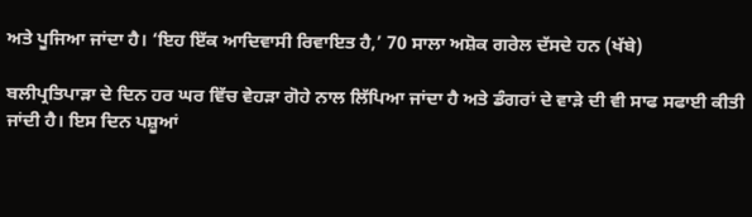ਅਤੇ ਪੂਜਿਆ ਜਾਂਦਾ ਹੈ। ‘ਇਹ ਇੱਕ ਆਦਿਵਾਸੀ ਰਿਵਾਇਤ ਹੈ,’ 70 ਸਾਲਾ ਅਸ਼ੋਕ ਗਰੇਲ ਦੱਸਦੇ ਹਨ (ਖੱਬੇ)

ਬਲੀਪ੍ਰਤਿਪਾੜਾ ਦੇ ਦਿਨ ਹਰ ਘਰ ਵਿੱਚ ਵੇਹੜਾ ਗੋਹੇ ਨਾਲ ਲਿੱਪਿਆ ਜਾਂਦਾ ਹੈ ਅਤੇ ਡੰਗਰਾਂ ਦੇ ਵਾੜੇ ਦੀ ਵੀ ਸਾਫ ਸਫਾਈ ਕੀਤੀ ਜਾਂਦੀ ਹੈ। ਇਸ ਦਿਨ ਪਸ਼ੂਆਂ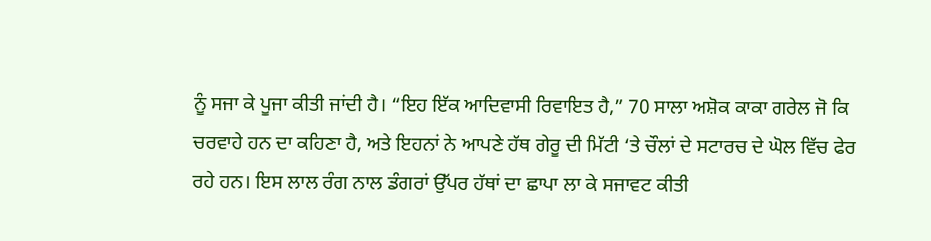ਨੂੰ ਸਜਾ ਕੇ ਪੂਜਾ ਕੀਤੀ ਜਾਂਦੀ ਹੈ। “ਇਹ ਇੱਕ ਆਦਿਵਾਸੀ ਰਿਵਾਇਤ ਹੈ,” 70 ਸਾਲਾ ਅਸ਼ੋਕ ਕਾਕਾ ਗਰੇਲ ਜੋ ਕਿ ਚਰਵਾਹੇ ਹਨ ਦਾ ਕਹਿਣਾ ਹੈ, ਅਤੇ ਇਹਨਾਂ ਨੇ ਆਪਣੇ ਹੱਥ ਗੇਰੂ ਦੀ ਮਿੱਟੀ ‘ਤੇ ਚੌਲਾਂ ਦੇ ਸਟਾਰਚ ਦੇ ਘੋਲ ਵਿੱਚ ਫੇਰ ਰਹੇ ਹਨ। ਇਸ ਲਾਲ ਰੰਗ ਨਾਲ ਡੰਗਰਾਂ ਉੱਪਰ ਹੱਥਾਂ ਦਾ ਛਾਪਾ ਲਾ ਕੇ ਸਜਾਵਟ ਕੀਤੀ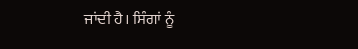ਜਾਂਦੀ ਹੈ। ਸਿੰਗਾਂ ਨੂੰ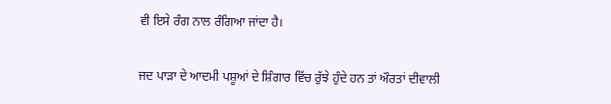ਵੀ ਇਸੇ ਰੰਗ ਨਾਲ ਰੰਗਿਆ ਜਾਂਦਾ ਹੈ।

ਜਦ ਪਾੜਾ ਦੇ ਆਦਮੀ ਪਸ਼ੂਆਂ ਦੇ ਸ਼ਿੰਗਾਰ ਵਿੱਚ ਰੁੱਝੇ ਹੁੰਦੇ ਹਨ ਤਾਂ ਔਰਤਾਂ ਦੀਵਾਲੀ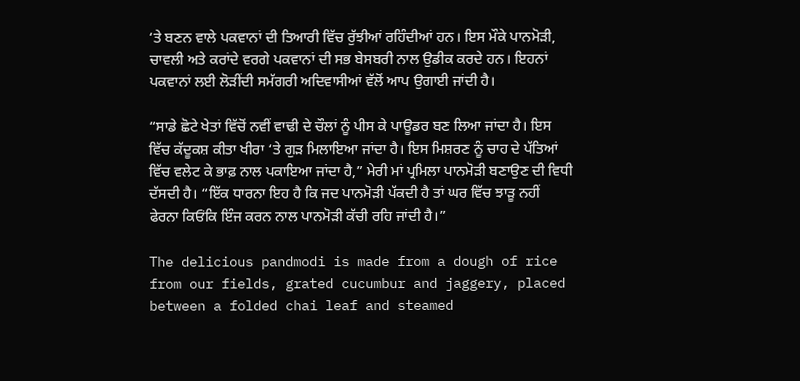‘ਤੇ ਬਣਨ ਵਾਲੇ ਪਕਵਾਨਾਂ ਦੀ ਤਿਆਰੀ ਵਿੱਚ ਰੁੱਝੀਆਂ ਰਹਿੰਦੀਆਂ ਹਨ। ਇਸ ਮੌਕੇ ਪਾਨਮੋੜੀ, ਚਾਵਲੀ ਅਤੇ ਕਰਾਂਦੇ ਵਰਗੇ ਪਕਵਾਨਾਂ ਦੀ ਸਭ ਬੇਸਬਰੀ ਨਾਲ ਉਡੀਕ ਕਰਦੇ ਹਨ। ਇਹਨਾਂ ਪਕਵਾਨਾਂ ਲਈ ਲੋੜੀਂਦੀ ਸਮੱਗਰੀ ਅਦਿਵਾਸੀਆਂ ਵੱਲੋਂ ਆਪ ਉਗਾਈ ਜਾਂਦੀ ਹੈ।

“ਸਾਡੇ ਛੋਟੇ ਖੇਤਾਂ ਵਿੱਚੋਂ ਨਵੀਂ ਵਾਢੀ ਦੇ ਚੌਲਾਂ ਨੂੰ ਪੀਸ ਕੇ ਪਾਊਡਰ ਬਣ ਲਿਆ ਜਾਂਦਾ ਹੈ। ਇਸ ਵਿੱਚ ਕੱਦੂਕਸ਼ ਕੀਤਾ ਖੀਰਾ ‘ਤੇ ਗੁੜ ਮਿਲਾਇਆ ਜਾਂਦਾ ਹੈ। ਇਸ ਮਿਸ਼ਰਣ ਨੂੰ ਚਾਹ ਦੇ ਪੱਤਿਆਂ ਵਿੱਚ ਵਲੇਟ ਕੇ ਭਾਫ਼ ਨਾਲ ਪਕਾਇਆ ਜਾਂਦਾ ਹੈ,” ਮੇਰੀ ਮਾਂ ਪ੍ਰਮਿਲਾ ਪਾਨਮੋੜੀ ਬਣਾਉਣ ਦੀ ਵਿਧੀ ਦੱਸਦੀ ਹੈ। “ਇੱਕ ਧਾਰਨਾ ਇਹ ਹੈ ਕਿ ਜਦ ਪਾਨਮੋੜੀ ਪੱਕਦੀ ਹੈ ਤਾਂ ਘਰ ਵਿੱਚ ਝਾੜੂ ਨਹੀਂ ਫੇਰਨਾ ਕਿਓਂਕਿ ਇੰਜ ਕਰਨ ਨਾਲ ਪਾਨਮੋੜੀ ਕੱਚੀ ਰਹਿ ਜਾਂਦੀ ਹੈ।”

The delicious pandmodi is made from a dough of rice from our fields, grated cucumbur and jaggery, placed between a folded chai leaf and steamed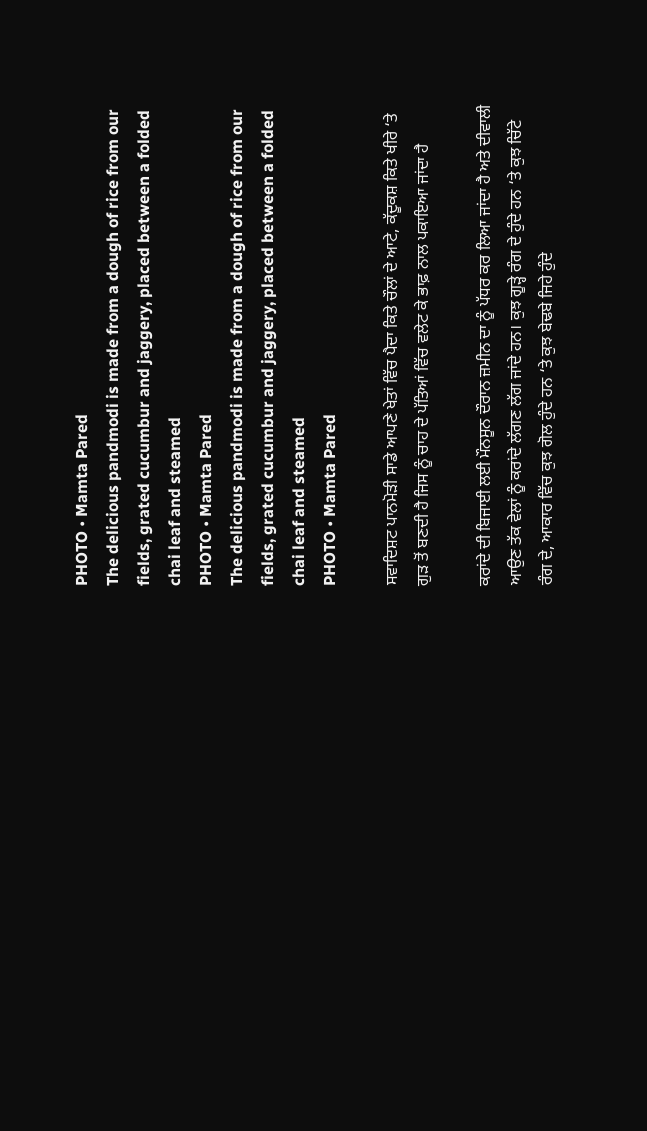PHOTO • Mamta Pared
The delicious pandmodi is made from a dough of rice from our fields, grated cucumbur and jaggery, placed between a folded chai leaf and steamed
PHOTO • Mamta Pared
The delicious pandmodi is made from a dough of rice from our fields, grated cucumbur and jaggery, placed between a folded chai leaf and steamed
PHOTO • Mamta Pared

ਸਵਾਦਿਸ਼ਟ ਪਾਨਮੋੜੀ ਸਾਡੇ ਆਪਣੇ ਖੇਤਾਂ ਵਿੱਚ ਪੈਦਾ ਕਿਤੇ ਚੌਲਾਂ ਦੇ ਆਟੇ, ਕੱਦੂਕਸ਼ ਕਿਤੇ ਖੀਰੇ ‘ਤੇ ਗੁੜ ਤੋਂ ਬਣਦੀ ਹੈ ਜਿਸ ਨੂੰ ਚਾਹ ਦੇ ਪੱਤਿਆਂ ਵਿੱਚ ਵਲੇਟ ਕੇ ਭਾਫ਼ ਨਾਲ ਪਕਾਇਆ ਜਾਂਦਾ ਹੈ

ਕਰਾਂਦੇ ਦੀ ਬਿਜਾਈ ਲਈ ਮੌਨਸੂਨ ਦੌਰਾਨ ਜ਼ਮੀਨ ਦਾ ਨੂੰ ਪੱਧਰ ਕਰ ਲਿਆ ਜਾਂਦਾ ਹੈ ਅਤੇ ਦੀਵਾਲੀ ਆਉਣ ਤੱਕ ਵੇਲਾਂ ਨੂੰ ਕਰਾਂਦੇ ਲੱਗਣ ਲੱਗ ਜਾਂਦੇ ਹਨ। ਕੁਝ ਗੂੜ੍ਹੇ ਰੰਗ ਦੇ ਹੁੰਦੇ ਹਨ ‘ਤੇ ਕੁਝ ਚਿੱਟੇ ਰੰਗ ਦੇ, ਆਕਾਰ ਵਿੱਚ ਕੁਝ ਗੋਲ ਹੁੰਦੇ ਹਨ ‘ਤੇ ਕੁਝ ਬੇਢਬੇ ਜਿਹੇ ਹੁੰਦੇ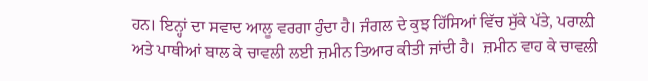ਹਨ। ਇਨ੍ਹਾਂ ਦਾ ਸਵਾਦ ਆਲੂ ਵਰਗਾ ਹੁੰਦਾ ਹੈ। ਜੰਗਲ ਦੇ ਕੁਝ ਹਿੱਸਿਆਂ ਵਿੱਚ ਸੁੱਕੇ ਪੱਤੇ, ਪਰਾਲ਼ੀ ਅਤੇ ਪਾਥੀਆਂ ਬਾਲ ਕੇ ਚਾਵਲੀ ਲਈ ਜ਼ਮੀਨ ਤਿਆਰ ਕੀਤੀ ਜਾਂਦੀ ਹੈ।  ਜ਼ਮੀਨ ਵਾਹ ਕੇ ਚਾਵਲੀ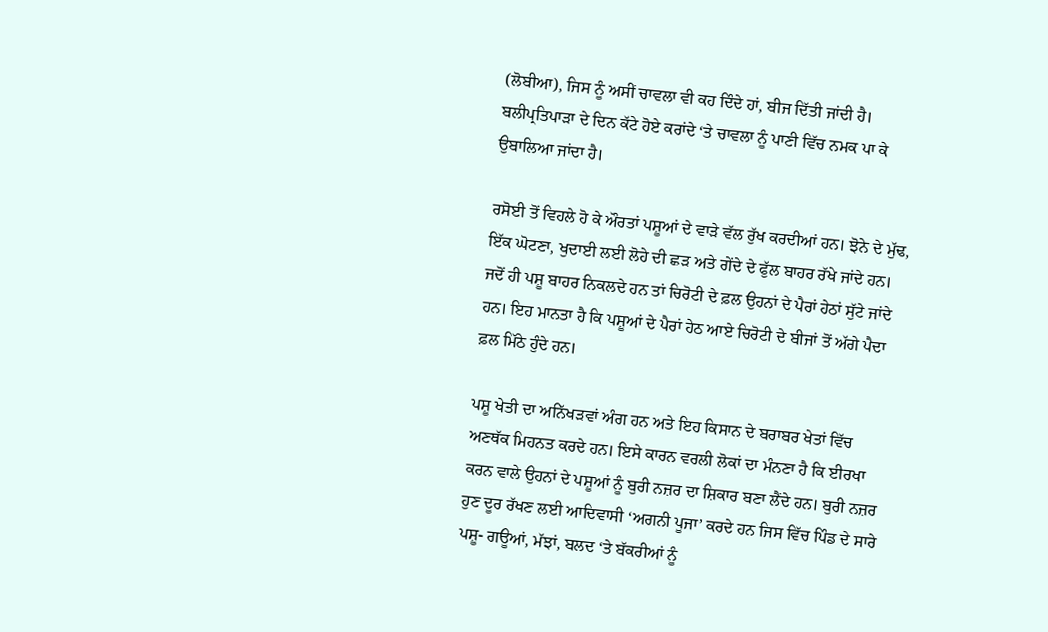(ਲੋਬੀਆ), ਜਿਸ ਨੂੰ ਅਸੀਂ ਚਾਵਲਾ ਵੀ ਕਹ ਦਿੰਦੇ ਹਾਂ, ਬੀਜ ਦਿੱਤੀ ਜਾਂਦੀ ਹੈ। ਬਲੀਪ੍ਰਤਿਪਾੜਾ ਦੇ ਦਿਨ ਕੱਟੇ ਹੋਏ ਕਰਾਂਦੇ ‘ਤੇ ਚਾਵਲਾ ਨੂੰ ਪਾਣੀ ਵਿੱਚ ਨਮਕ ਪਾ ਕੇ ਉਬਾਲਿਆ ਜਾਂਦਾ ਹੈ।

ਰਸੋਈ ਤੋਂ ਵਿਹਲੇ ਹੋ ਕੇ ਔਰਤਾਂ ਪਸ਼ੂਆਂ ਦੇ ਵਾੜੇ ਵੱਲ ਰੁੱਖ ਕਰਦੀਆਂ ਹਨ। ਝੋਨੇ ਦੇ ਮੁੱਢ, ਇੱਕ ਘੋਟਣਾ, ਖੁਦਾਈ ਲਈ ਲੋਹੇ ਦੀ ਛੜ ਅਤੇ ਗੇਂਦੇ ਦੇ ਫੁੱਲ ਬਾਹਰ ਰੱਖੇ ਜਾਂਦੇ ਹਨ। ਜਦੋਂ ਹੀ ਪਸ਼ੂ ਬਾਹਰ ਨਿਕਲਦੇ ਹਨ ਤਾਂ ਚਿਰੋਟੀ ਦੇ ਫ਼ਲ ਉਹਨਾਂ ਦੇ ਪੈਰਾਂ ਹੇਠਾਂ ਸੁੱਟੇ ਜਾਂਦੇ ਹਨ। ਇਹ ਮਾਨਤਾ ਹੈ ਕਿ ਪਸ਼ੂਆਂ ਦੇ ਪੈਰਾਂ ਹੇਠ ਆਏ ਚਿਰੋਟੀ ਦੇ ਬੀਜਾਂ ਤੋਂ ਅੱਗੇ ਪੈਦਾ ਫ਼ਲ ਮਿੱਠੇ ਹੁੰਦੇ ਹਨ।

ਪਸ਼ੂ ਖੇਤੀ ਦਾ ਅਨਿੱਖੜਵਾਂ ਅੰਗ ਹਨ ਅਤੇ ਇਹ ਕਿਸਾਨ ਦੇ ਬਰਾਬਰ ਖੇਤਾਂ ਵਿੱਚ ਅਣਥੱਕ ਮਿਹਨਤ ਕਰਦੇ ਹਨ। ਇਸੇ ਕਾਰਨ ਵਰਲੀ ਲੋਕਾਂ ਦਾ ਮੰਨਣਾ ਹੈ ਕਿ ਈਰਖਾ ਕਰਨ ਵਾਲੇ ਉਹਨਾਂ ਦੇ ਪਸ਼ੂਆਂ ਨੂੰ ਬੁਰੀ ਨਜ਼ਰ ਦਾ ਸ਼ਿਕਾਰ ਬਣਾ ਲੈਂਦੇ ਹਨ। ਬੁਰੀ ਨਜ਼ਰ ਹੁਣ ਦੂਰ ਰੱਖਣ ਲਈ ਆਦਿਵਾਸੀ ‘ਅਗਨੀ ਪੂਜਾ’ ਕਰਦੇ ਹਨ ਜਿਸ ਵਿੱਚ ਪਿੰਡ ਦੇ ਸਾਰੇ ਪਸ਼ੂ- ਗਊਆਂ, ਮੱਝਾਂ, ਬਲਦ ‘ਤੇ ਬੱਕਰੀਆਂ ਨੂੰ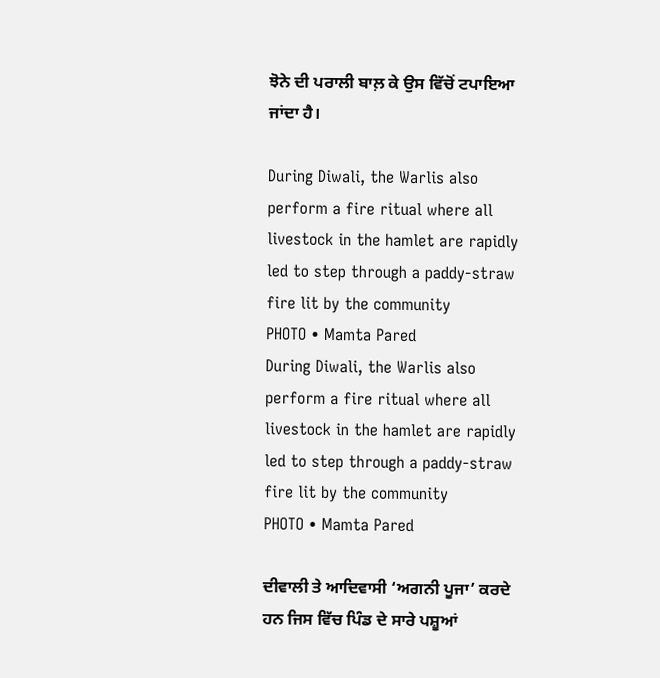ਝੋਨੇ ਦੀ ਪਰਾਲੀ ਬਾਲ਼ ਕੇ ਉਸ ਵਿੱਚੋਂ ਟਪਾਇਆ ਜਾਂਦਾ ਹੈ।

During Diwali, the Warlis also perform a fire ritual where all livestock in the hamlet are rapidly led to step through a paddy-straw fire lit by the community
PHOTO • Mamta Pared
During Diwali, the Warlis also perform a fire ritual where all livestock in the hamlet are rapidly led to step through a paddy-straw fire lit by the community
PHOTO • Mamta Pared

ਦੀਵਾਲੀ ਤੇ ਆਦਿਵਾਸੀ ‘ਅਗਨੀ ਪੂਜਾ’ ਕਰਦੇ ਹਨ ਜਿਸ ਵਿੱਚ ਪਿੰਡ ਦੇ ਸਾਰੇ ਪਸ਼ੂਆਂ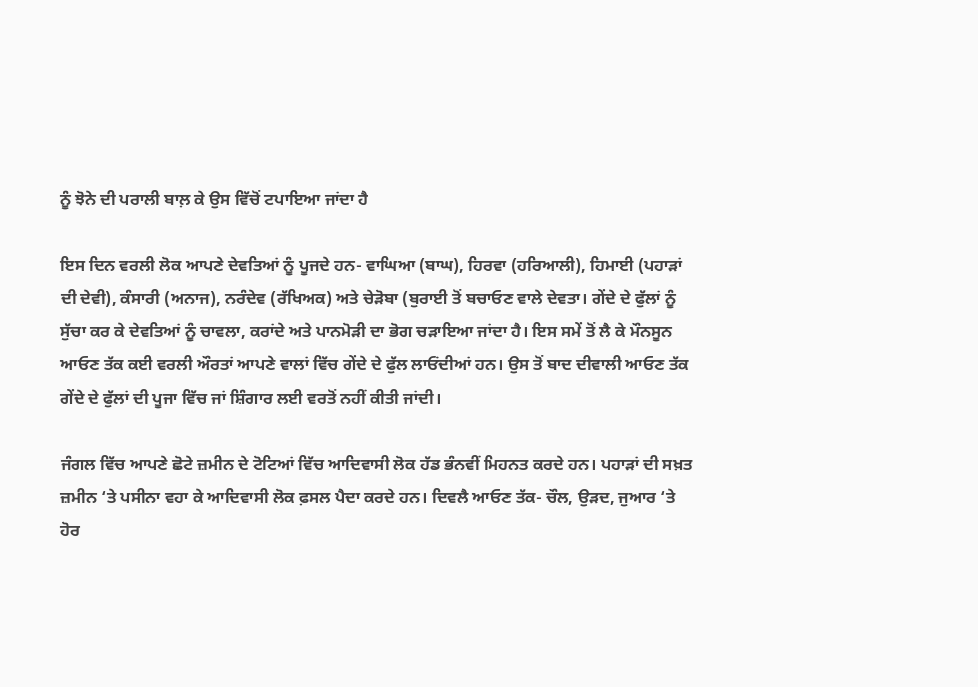ਨੂੰ ਝੋਨੇ ਦੀ ਪਰਾਲੀ ਬਾਲ਼ ਕੇ ਉਸ ਵਿੱਚੋਂ ਟਪਾਇਆ ਜਾਂਦਾ ਹੈ

ਇਸ ਦਿਨ ਵਰਲੀ ਲੋਕ ਆਪਣੇ ਦੇਵਤਿਆਂ ਨੂੰ ਪੂਜਦੇ ਹਨ- ਵਾਘਿਆ (ਬਾਘ), ਹਿਰਵਾ (ਹਰਿਆਲੀ), ਹਿਮਾਈ (ਪਹਾੜਾਂ ਦੀ ਦੇਵੀ), ਕੰਸਾਰੀ (ਅਨਾਜ), ਨਰੰਦੇਵ (ਰੱਖਿਅਕ) ਅਤੇ ਚੇੜੋਬਾ (ਬੁਰਾਈ ਤੋਂ ਬਚਾਓਣ ਵਾਲੇ ਦੇਵਤਾ। ਗੇਂਦੇ ਦੇ ਫੁੱਲਾਂ ਨੂੰ ਸੁੱਚਾ ਕਰ ਕੇ ਦੇਵਤਿਆਂ ਨੂੰ ਚਾਵਲਾ, ਕਰਾਂਦੇ ਅਤੇ ਪਾਨਮੋੜੀ ਦਾ ਭੋਗ ਚੜਾਇਆ ਜਾਂਦਾ ਹੈ। ਇਸ ਸਮੇਂ ਤੋਂ ਲੈ ਕੇ ਮੌਨਸੂਨ ਆਓਣ ਤੱਕ ਕਈ ਵਰਲੀ ਔਰਤਾਂ ਆਪਣੇ ਵਾਲਾਂ ਵਿੱਚ ਗੇਂਦੇ ਦੇ ਫੁੱਲ ਲਾਓਂਦੀਆਂ ਹਨ। ਉਸ ਤੋਂ ਬਾਦ ਦੀਵਾਲੀ ਆਓਣ ਤੱਕ ਗੇਂਦੇ ਦੇ ਫੁੱਲਾਂ ਦੀ ਪੂਜਾ ਵਿੱਚ ਜਾਂ ਸ਼ਿੰਗਾਰ ਲਈ ਵਰਤੋਂ ਨਹੀਂ ਕੀਤੀ ਜਾਂਦੀ।

ਜੰਗਲ ਵਿੱਚ ਆਪਣੇ ਛੋਟੇ ਜ਼ਮੀਨ ਦੇ ਟੋਟਿਆਂ ਵਿੱਚ ਆਦਿਵਾਸੀ ਲੋਕ ਹੱਡ ਭੰਨਵੀਂ ਮਿਹਨਤ ਕਰਦੇ ਹਨ। ਪਹਾੜਾਂ ਦੀ ਸਖ਼ਤ ਜ਼ਮੀਨ ‘ਤੇ ਪਸੀਨਾ ਵਹਾ ਕੇ ਆਦਿਵਾਸੀ ਲੋਕ ਫ਼ਸਲ ਪੈਦਾ ਕਰਦੇ ਹਨ। ਦਿਵਲੈ ਆਓਣ ਤੱਕ- ਚੌਲ, ਉੜਦ, ਜੁਆਰ ‘ਤੇ ਹੋਰ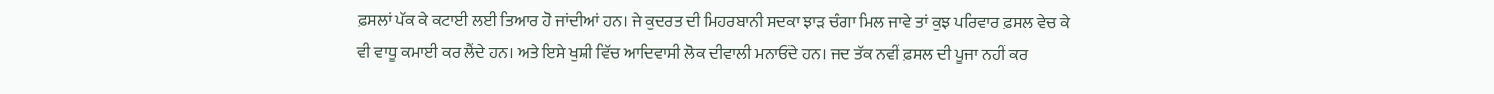ਫ਼ਸਲਾਂ ਪੱਕ ਕੇ ਕਟਾਈ ਲਈ ਤਿਆਰ ਹੋ ਜਾਂਦੀਆਂ ਹਨ। ਜੇ ਕੁਦਰਤ ਦੀ ਮਿਹਰਬਾਨੀ ਸਦਕਾ ਝਾੜ ਚੰਗਾ ਮਿਲ ਜਾਵੇ ਤਾਂ ਕੁਝ ਪਰਿਵਾਰ ਫ਼ਸਲ ਵੇਚ ਕੇ ਵੀ ਵਾਧੂ ਕਮਾਈ ਕਰ ਲੈਂਦੇ ਹਨ। ਅਤੇ ਇਸੇ ਖੁਸ਼ੀ ਵਿੱਚ ਆਦਿਵਾਸੀ ਲੋਕ ਦੀਵਾਲੀ ਮਨਾਓਂਦੇ ਹਨ। ਜਦ ਤੱਕ ਨਵੀਂ ਫ਼ਸਲ ਦੀ ਪੂਜਾ ਨਹੀਂ ਕਰ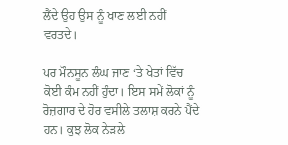ਲੈਂਦੇ ਉਹ ਉਸ ਨੂੰ ਖਾਣ ਲਈ ਨਹੀਂ ਵਰਤਦੇ।

ਪਰ ਮੌਨਸੂਨ ਲੰਘ ਜਾਣ ‘ਤੇ ਖੇਤਾਂ ਵਿੱਚ ਕੋਈ ਕੰਮ ਨਹੀਂ ਹੁੰਦਾ। ਇਸ ਸਮੇਂ ਲੋਕਾਂ ਨੂੰ ਰੋਜ਼ਗਾਰ ਦੇ ਹੋਰ ਵਸੀਲੇ ਤਲਾਸ਼ ਕਰਨੇ ਪੈਂਦੇ ਹਨ। ਕੁਝ ਲੋਕ ਨੇੜਲੇ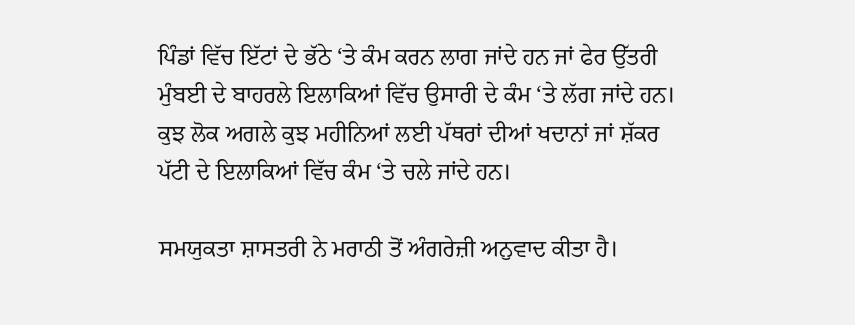ਪਿੰਡਾਂ ਵਿੱਚ ਇੱਟਾਂ ਦੇ ਭੱਠੇ ‘ਤੇ ਕੰਮ ਕਰਨ ਲਾਗ ਜਾਂਦੇ ਹਨ ਜਾਂ ਫੇਰ ਉੱਤਰੀ ਮੁੰਬਈ ਦੇ ਬਾਹਰਲੇ ਇਲਾਕਿਆਂ ਵਿੱਚ ਉਸਾਰੀ ਦੇ ਕੰਮ ‘ਤੇ ਲੱਗ ਜਾਂਦੇ ਹਨ। ਕੁਝ ਲੋਕ ਅਗਲੇ ਕੁਝ ਮਹੀਨਿਆਂ ਲਈ ਪੱਥਰਾਂ ਦੀਆਂ ਖਦਾਨਾਂ ਜਾਂ ਸ਼ੱਕਰ ਪੱਟੀ ਦੇ ਇਲਾਕਿਆਂ ਵਿੱਚ ਕੰਮ ‘ਤੇ ਚਲੇ ਜਾਂਦੇ ਹਨ।

ਸਮਯੁਕਤਾ ਸ਼ਾਸਤਰੀ ਨੇ ਮਰਾਠੀ ਤੋਂ ਅੰਗਰੇਜ਼ੀ ਅਨੁਵਾਦ ਕੀਤਾ ਹੈ।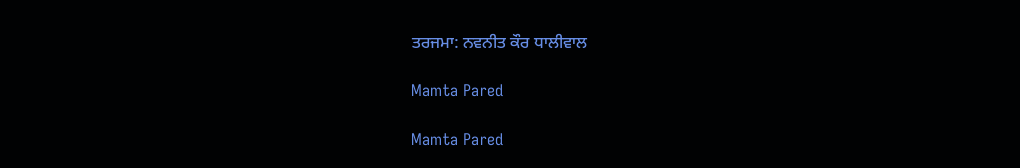ਤਰਜਮਾ: ਨਵਨੀਤ ਕੌਰ ਧਾਲੀਵਾਲ

Mamta Pared

Mamta Pared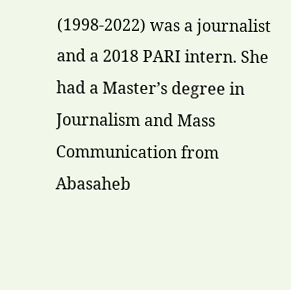(1998-2022) was a journalist and a 2018 PARI intern. She had a Master’s degree in Journalism and Mass Communication from Abasaheb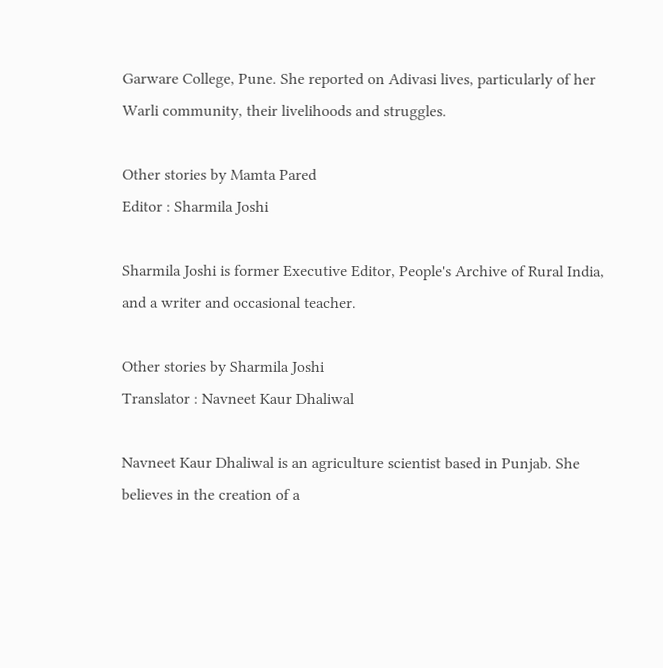Garware College, Pune. She reported on Adivasi lives, particularly of her Warli community, their livelihoods and struggles.

Other stories by Mamta Pared
Editor : Sharmila Joshi

Sharmila Joshi is former Executive Editor, People's Archive of Rural India, and a writer and occasional teacher.

Other stories by Sharmila Joshi
Translator : Navneet Kaur Dhaliwal

Navneet Kaur Dhaliwal is an agriculture scientist based in Punjab. She believes in the creation of a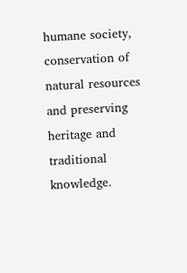humane society, conservation of natural resources and preserving heritage and traditional knowledge.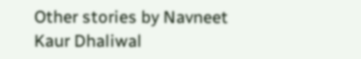Other stories by Navneet Kaur Dhaliwal